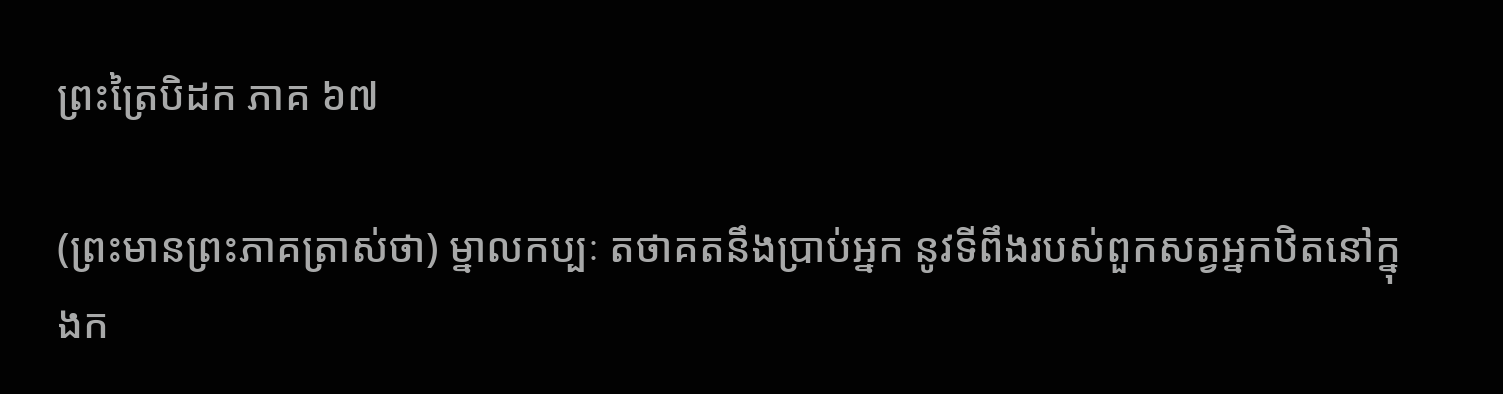ព្រះត្រៃបិដក ភាគ ៦៧

(ព្រះមានព្រះភាគត្រាស់ថា) ម្នាលកប្បៈ តថាគតនឹងប្រាប់អ្នក នូវទីពឹងរបស់ពួកសត្វអ្នកឋិតនៅក្នុងក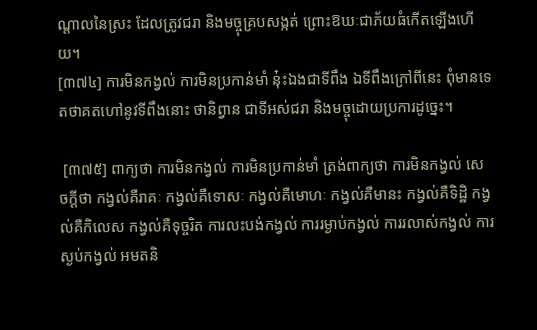ណ្តាលនៃស្រះ ដែលត្រូវជរា និងមច្ចុគ្របសង្កត់ ព្រោះឱឃៈជាភ័យធំកើតឡើងហើយ។
[៣៧៤] ការមិនកង្វល់ ការមិនប្រកាន់មាំ នុ៎ះឯងជាទីពឹង ឯទីពឹងក្រៅពីនេះ ពុំមានទេ តថាគតហៅនូវទីពឹងនោះ ថានិព្វាន ជាទីអស់ជរា និងមច្ចុដោយប្រការដូច្នេះ។

 [៣៧៥] ពាក្យថា ការមិនកង្វល់ ការមិនប្រកាន់មាំ ត្រង់ពាក្យថា ការមិនកង្វល់ សេចក្តីថា កង្វល់គឺរាគៈ កង្វល់គឺទោសៈ កង្វល់គឺមោហៈ កង្វល់គឺមានះ កង្វល់គឺទិដ្ឋិ កង្វល់គឺកិលេស កង្វល់គឺទុច្ចរិត ការលះបង់កង្វល់ ការរម្ងាប់កង្វល់ ការរលាស់កង្វល់ ការស្ងប់កង្វល់ អមតនិ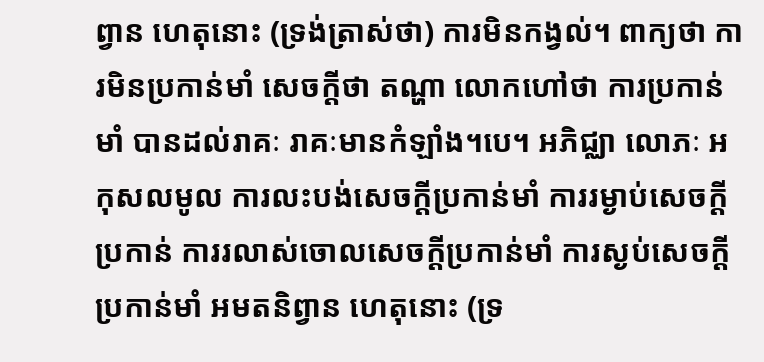ព្វាន ហេតុនោះ (ទ្រង់ត្រាស់ថា) ការមិនកង្វល់។ ពាក្យថា ការមិនប្រកាន់មាំ សេចក្តីថា តណ្ហា លោកហៅថា ការប្រកាន់មាំ បានដល់រាគៈ រាគៈមានកំឡាំង។បេ។ អភិជ្ឈា លោភៈ អកុសលមូល ការលះបង់សេចក្តីប្រកាន់មាំ ការរម្ងាប់សេចក្តីប្រកាន់ ការរលាស់ចោលសេចក្តីប្រកាន់មាំ ការស្ងប់សេចក្តីប្រកាន់មាំ អមតនិព្វាន ហេតុនោះ (ទ្រ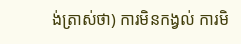ង់ត្រាស់ថា) ការមិនកង្វល់ ការមិ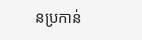នប្រកាន់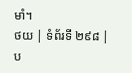មាំ។
ថយ | ទំព័រទី ២៩៨ | ប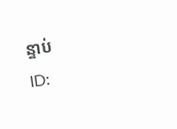ន្ទាប់
ID: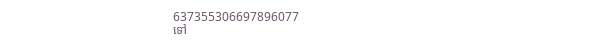637355306697896077
ទៅ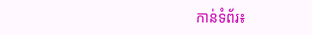កាន់ទំព័រ៖